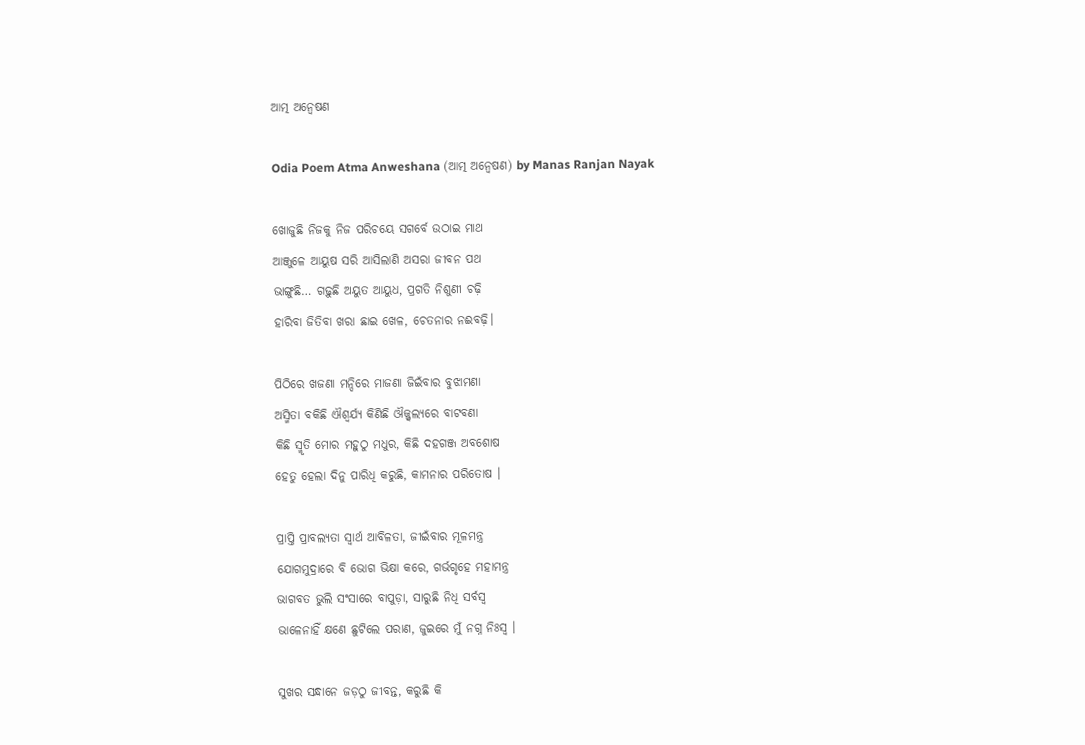ଆତ୍ମ ଅନ୍ୱେଷଣ

Odia Poem Atma Anweshana (ଆତ୍ମ ଅନ୍ୱେଷଣ) by Manas Ranjan Nayak

ଖୋଜୁଛି ନିଜକୁ ନିଜ ପରିଚୟେ ସଗର୍ବେ ଉଠାଇ ମାଥ
ଆଞ୍ଜୁଳେ ଆୟୁଷ ସରି ଆସିଲାଣି ଅସରା ଜୀବନ ପଥ
ଭାଙ୍ଗୁଛି… ଗଢ଼ୁଛି ଅୟୁତ ଆୟୁଧ, ପ୍ରଗତି ନିଶୁଣୀ ଚଢ଼ି
ହାରିବା ଜିତିବା ଖରା ଛାଇ ଖେଳ, ଚେତନାର ନଈବଢ଼ି।

ପିଠିରେ ଖଜଣା ମନ୍ଦିରେ ମାଜଣା ଜିଇଁବାର ବୁଝାମଣା
ଅସ୍ମିତା ବକିଛି ଐଶ୍ୱର୍ଯ୍ୟ କିଣିଛି ଔଜ୍ଜ୍ୱଲ୍ୟରେ ବାଟବଣା
କିଛି ସ୍ମୃତି ମୋର ମହୁଠୁ ମଧୁର, କିଛି ଦହଗଞ୍ଜ ଅବଶୋଷ
ହେତୁ ହେଲା ଦିନୁ ପାରିଧି କରୁଛି, କାମନାର ପରିତୋଷ ।

ପ୍ରାପ୍ତି ପ୍ରାବଲ୍ୟତା ସ୍ୱାର୍ଥ ଆବିଳତା, ଜୀଇଁବାର ମୂଳମନ୍ତ୍ର
ଯୋଗମୁଦ୍ରାରେ ବି ଭୋଗ ଭିକ୍ଷା କରେ, ଗର୍ଭଗୃହେ ମହାମନ୍ତ୍ର
ଭାଗବତ ଭୁଲି ସଂସାରେ ବାପୁଡ଼ା, ସାରୁଛି ନିଧି ସର୍ବସ୍ୱ
ଭାଳେନାହିଁ କ୍ଷଣେ ଛୁଟିଲେ ପରାଣ, ଜୁଇରେ ମୁଁ ନଗ୍ନ ନିଃସ୍ୱ ।

ସୁଖର ସନ୍ଧାନେ ଜଡ଼ଠୁ ଜୀବନ୍ତ, କରୁଛି କି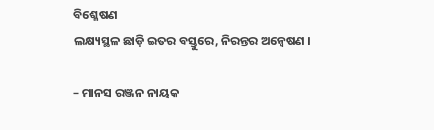ବିଶ୍ଳେଷଣ
ଲକ୍ଷ୍ୟସ୍ଥଳ ଛାଡ଼ି ଇତର ବସ୍ତୁରେ, ନିରନ୍ତର ଅନ୍ୱେଷଣ ।

– ମାନସ ରଞ୍ଜନ ନାୟକ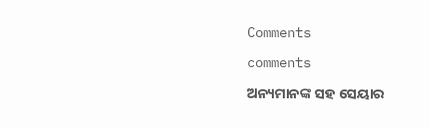Comments

comments

ଅନ୍ୟମାନଙ୍କ ସହ ସେୟାର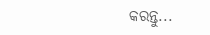କରନ୍ତୁ...